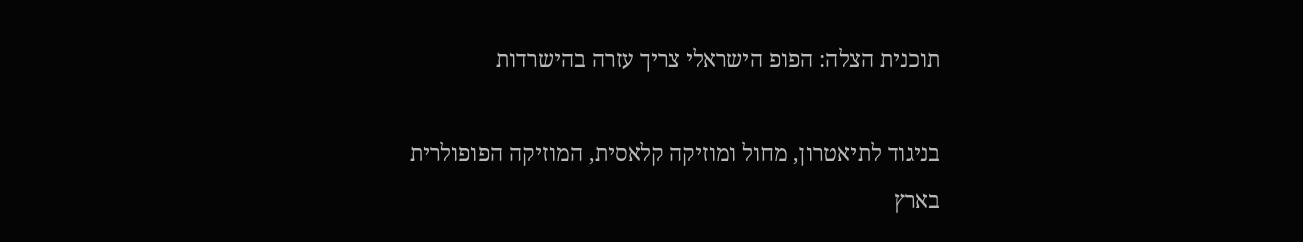תוכנית הצלה: הפופ הישראלי צריך עזרה בהישרדות

בניגוד לתיאטרון, מחול ומוזיקה קלאסית, המוזיקה הפופולרית בארץ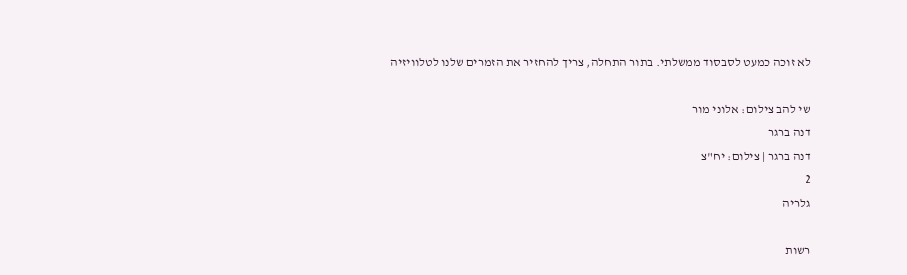לא זוכה כמעט לסבסוד ממשלתי. בתור התחלה, צריך להחזיר את הזמרים שלנו לטלוויזיה

שי להב צילום: אלוני מור
דנה ברגר
דנה ברגר | צילום: יח"צ
2
גלריה

רשות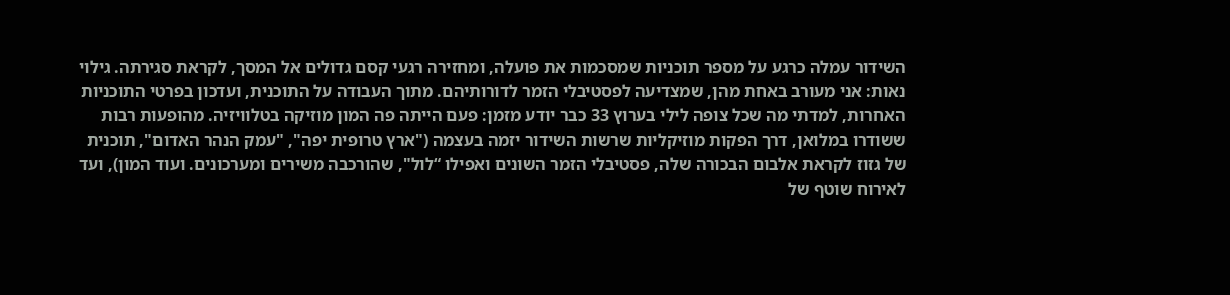השידור עמלה כרגע על מספר תוכניות שמסכמות את פועלה, ומחזירה רגעי קסם גדולים אל המסך, לקראת סגירתה. גילוי נאות: אני מעורב באחת מהן, שמצדיעה לפסטיבלי הזמר לדורותיהם. מתוך העבודה על התוכנית, ועדכון בפרטי התוכניות האחרות, למדתי מה שכל צופה לילי בערוץ 33 כבר יודע מזמן: פעם הייתה פה המון מוזיקה בטלוויזיה. מהופעות רבות ששודרו במלואן, דרך הפקות מוזיקליות שרשות השידור יזמה בעצמה ("ארץ טרופית יפה", "עמק הנהר האדום", תוכנית של גזוז לקראת אלבום הבכורה שלה, פסטיבלי הזמר השונים ואפילו “לול", שהורכבה משירים ומערכונים. ועוד המון), ועד לאירוח שוטף של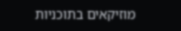מוזיקאים בתוכניות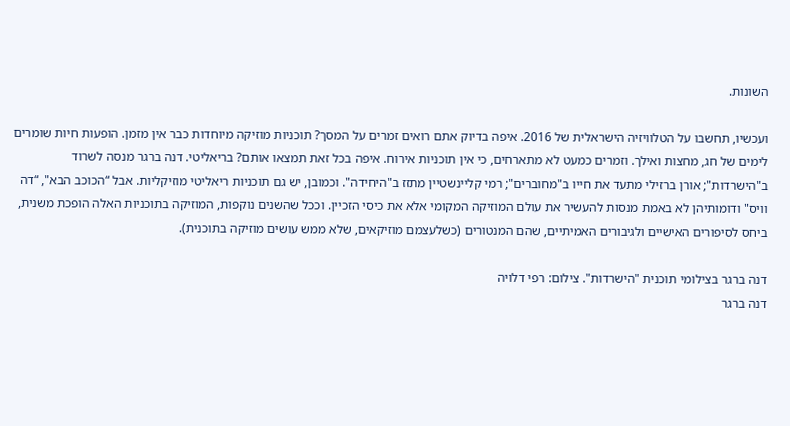השונות.

ועכשיו, תחשבו על הטלוויזיה הישראלית של 2016. איפה בדיוק אתם רואים זמרים על המסך? תוכניות מוזיקה מיוחדות כבר אין מזמן. הופעות חיות שומרים לימים של חג, מחצות ואילך. וזמרים כמעט לא מתארחים, כי אין תוכניות אירוח. איפה בכל זאת תמצאו אותם? בריאליטי. דנה ברגר מנסה לשרוד ב"הישרדות"; אורן ברזילי מתעד את חייו ב"מחוברים"; רמי קליינשטיין מתזז ב"היחידה". וכמובן, יש גם תוכניות ריאליטי מוזיקליות. אבל “הכוכב הבא", “דה וויס" ודומותיהן לא באמת מנסות להעשיר את עולם המוזיקה המקומי אלא את כיסי הזכיין. וככל שהשנים נוקפות, המוזיקה בתוכניות האלה הופכת משנית, ביחס לסיפורים האישיים ולגיבורים האמיתיים, שהם המנטורים (כשלעצמם מוזיקאים, שלא ממש עושים מוזיקה בתוכנית).

דנה ברגר בצילומי תוכנית "הישרדות". צילום: רפי דלויה
דנה ברגר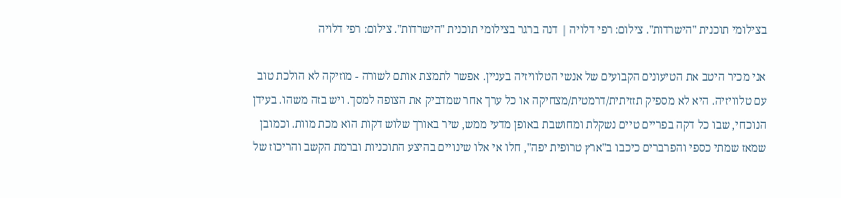בצילומי תוכנית "הישרדות". צילום: רפי דלויה | דנה ברגר בצילומי תוכנית "הישרדות". צילום: רפי דלויה

אני מכיר היטב את הטיעונים הקבועים של אנשי הטלוויזיה בעניין. אפשר לתמצת אותם לשורה - מוזיקה לא הולכת טוב עם טלוויזיה. היא לא מספיק תזזיתית/דרמטית/מצחיקה או כל ערך אחר שמדביק את הצופה למסך. ויש בזה משהו. בעידן הנוכחי, שבו כל דקה בפריים טיים נשקלת ומחושבת באופן מדעי ממש, שיר באורך שלוש דקות הוא מכת מוות. וכמובן שמאז שמתי כספי והפרברים כיכבו ב"ארץ טרופית יפה", חלו אי אלו שינויים בהיצע התוכניות וברמת הקשב והריכוז של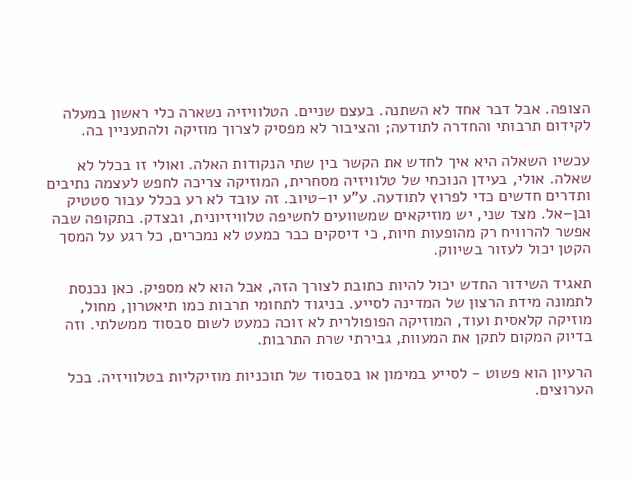הצופה. אבל דבר אחד לא השתנה. בעצם שניים. הטלוויזיה נשארה כלי ראשון במעלה לקידום תרבותי והחדרה לתודעה; והציבור לא מפסיק לצרוך מוזיקה ולהתעניין בה.

עכשיו השאלה היא איך לחדש את הקשר בין שתי הנקודות האלה. ואולי זו בכלל לא שאלה. אולי, בעידן הנוכחי של טלוויזיה מסחרית, המוזיקה צריכה לחפש לעצמה נתיבים ותדרים חדשים כדי לפרוץ לתודעה. ע"ע יו–טיוב. זה עובד לא רע בכלל עבור סטטיק ובן–אל. מצד שני, יש מוזיקאים שמשוועים לחשיפה טלוויזיונית, ובצדק. בתקופה שבה אפשר להרוויח רק מהופעות חיות, כי דיסקים כבר כמעט לא נמכרים, כל רגע על המסך הקטן יכול לעזור בשיווק.

תאגיד השידור החדש יכול להיות כתובת לצורך הזה, אבל הוא לא מספיק. כאן נכנסת לתמונה מידת הרצון של המדינה לסייע. בניגוד לתחומי תרבות כמו תיאטרון, מחול, מוזיקה קלאסית ועוד, המוזיקה הפופולרית לא זוכה כמעט לשום סבסוד ממשלתי. וזה בדיוק המקום לתקן את המעוות, גבירתי שרת התרבות.

הרעיון הוא פשוט - לסייע במימון או בסבסוד של תוכניות מוזיקליות בטלוויזיה. בכל הערוצים.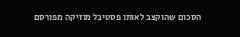הסכום שהוקצב לאותו פסטיבל מוזיקה מפורסם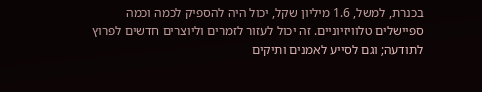בכנרת, למשל, 1.6 מיליון שקל, יכול היה להספיק לכמה וכמה ספיישלים טלוויזיוניים. זה יכול לעזור לזמרים וליוצרים חדשים לפרוץ לתודעה; וגם לסייע לאמנים ותיקים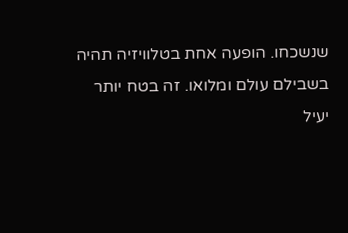שנשכחו. הופעה אחת בטלוויזיה תהיה בשבילם עולם ומלואו. זה בטח יותר יעיל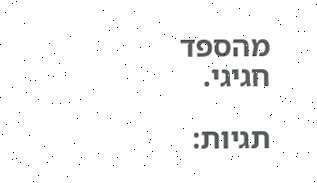מהספד חגיגי.

תגיות: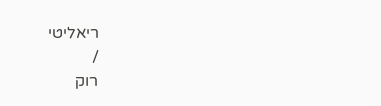ריאליטי
/
רוק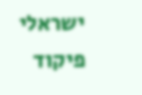ישראלי
פיקוד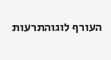העורף לוגוהתרעות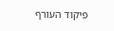פיקוד העורף